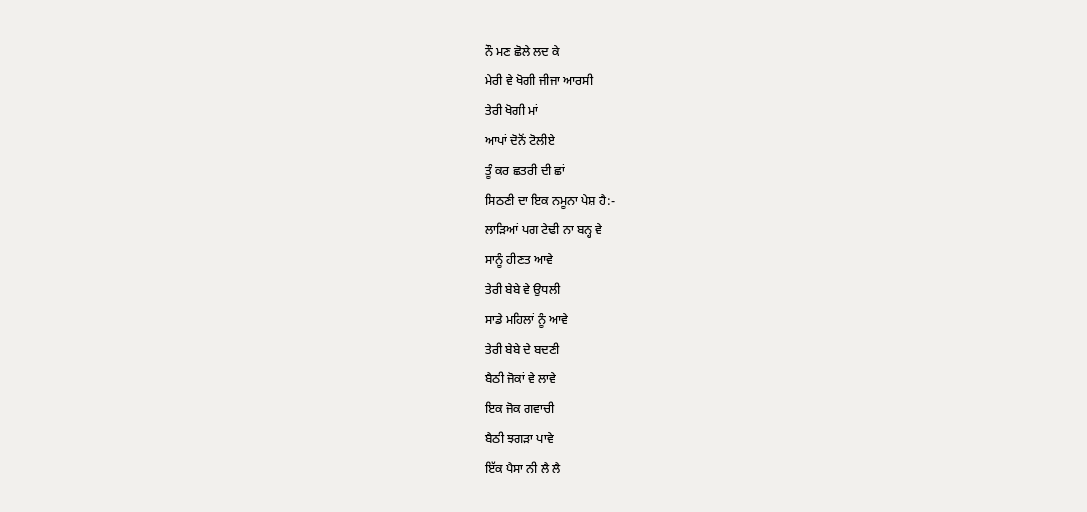ਨੌ ਮਣ ਛੋਲੇ ਲਦ ਕੇ
ਮੇਰੀ ਵੇ ਖੋਗੀ ਜੀਜਾ ਆਰਸੀ
ਤੇਰੀ ਖੋਗੀ ਮਾਂ
ਆਪਾਂ ਦੋਨੋਂ ਟੋਲੀਏ
ਤੂੰ ਕਰ ਛਤਰੀ ਦੀ ਛਾਂ
ਸਿਠਣੀ ਦਾ ਇਕ ਨਮੂਨਾ ਪੇਸ਼ ਹੈ:-
ਲਾੜਿਆਂ ਪਗ ਟੇਢੀ ਨਾ ਬਨ੍ਹ ਵੇ
ਸਾਨੂੰ ਹੀਣਤ ਆਵੇ
ਤੇਰੀ ਬੇਬੇ ਵੇ ਉਧਲੀ
ਸਾਡੇ ਮਹਿਲਾਂ ਨੂੰ ਆਵੇ
ਤੇਰੀ ਬੇਬੇ ਦੇ ਬਦਣੀ
ਬੈਠੀ ਜੋਕਾਂ ਵੇ ਲਾਵੇ
ਇਕ ਜੋਕ ਗਵਾਚੀ
ਬੈਠੀ ਝਗੜਾ ਪਾਵੇ
ਇੱਕ ਪੈਸਾ ਨੀ ਲੈ ਲੈ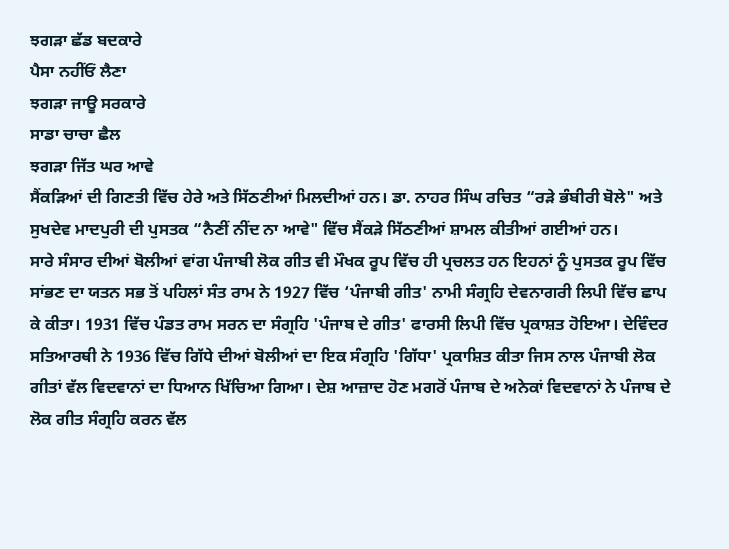ਝਗੜਾ ਛੱਡ ਬਦਕਾਰੇ
ਪੈਸਾ ਨਹੀਂਓਂ ਲੈਣਾ
ਝਗੜਾ ਜਾਊ ਸਰਕਾਰੇ
ਸਾਡਾ ਚਾਚਾ ਛੈਲ
ਝਗੜਾ ਜਿੱਤ ਘਰ ਆਵੇ
ਸੈਂਕੜਿਆਂ ਦੀ ਗਿਣਤੀ ਵਿੱਚ ਹੇਰੇ ਅਤੇ ਸਿੱਠਣੀਆਂ ਮਿਲਦੀਆਂ ਹਨ। ਡਾ. ਨਾਹਰ ਸਿੰਘ ਰਚਿਤ “ਰੜੇ ਭੰਬੀਰੀ ਬੋਲੇ" ਅਤੇ ਸੁਖਦੇਵ ਮਾਦਪੁਰੀ ਦੀ ਪੁਸਤਕ “ਨੈਣੀਂ ਨੀਂਦ ਨਾ ਆਵੇ" ਵਿੱਚ ਸੈਂਕੜੇ ਸਿੱਠਣੀਆਂ ਸ਼ਾਮਲ ਕੀਤੀਆਂ ਗਈਆਂ ਹਨ।
ਸਾਰੇ ਸੰਸਾਰ ਦੀਆਂ ਬੋਲੀਆਂ ਵਾਂਗ ਪੰਜਾਬੀ ਲੋਕ ਗੀਤ ਵੀ ਮੌਖਕ ਰੂਪ ਵਿੱਚ ਹੀ ਪ੍ਰਚਲਤ ਹਨ ਇਹਨਾਂ ਨੂੰ ਪੁਸਤਕ ਰੂਪ ਵਿੱਚ ਸਾਂਭਣ ਦਾ ਯਤਨ ਸਭ ਤੋਂ ਪਹਿਲਾਂ ਸੰਤ ਰਾਮ ਨੇ 1927 ਵਿੱਚ ‘ਪੰਜਾਬੀ ਗੀਤ' ਨਾਮੀ ਸੰਗ੍ਰਹਿ ਦੇਵਨਾਗਰੀ ਲਿਪੀ ਵਿੱਚ ਛਾਪ ਕੇ ਕੀਤਾ। 1931 ਵਿੱਚ ਪੰਡਤ ਰਾਮ ਸਰਨ ਦਾ ਸੰਗ੍ਰਹਿ 'ਪੰਜਾਬ ਦੇ ਗੀਤ' ਫਾਰਸੀ ਲਿਪੀ ਵਿੱਚ ਪ੍ਰਕਾਸ਼ਤ ਹੋਇਆ। ਦੇਵਿੰਦਰ ਸਤਿਆਰਥੀ ਨੇ 1936 ਵਿੱਚ ਗਿੱਧੇ ਦੀਆਂ ਬੋਲੀਆਂ ਦਾ ਇਕ ਸੰਗ੍ਰਹਿ 'ਗਿੱਧਾ' ਪ੍ਰਕਾਸ਼ਿਤ ਕੀਤਾ ਜਿਸ ਨਾਲ ਪੰਜਾਬੀ ਲੋਕ ਗੀਤਾਂ ਵੱਲ ਵਿਦਵਾਨਾਂ ਦਾ ਧਿਆਨ ਖਿੱਚਿਆ ਗਿਆ। ਦੇਸ਼ ਆਜ਼ਾਦ ਹੋਣ ਮਗਰੋਂ ਪੰਜਾਬ ਦੇ ਅਨੇਕਾਂ ਵਿਦਵਾਨਾਂ ਨੇ ਪੰਜਾਬ ਦੇ ਲੋਕ ਗੀਤ ਸੰਗ੍ਰਹਿ ਕਰਨ ਵੱਲ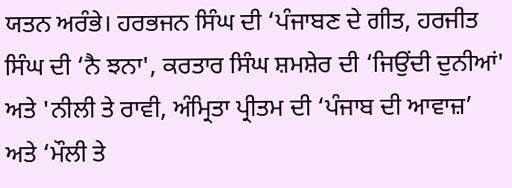ਯਤਨ ਅਰੰਭੇ। ਹਰਭਜਨ ਸਿੰਘ ਦੀ ‘ਪੰਜਾਬਣ ਦੇ ਗੀਤ, ਹਰਜੀਤ ਸਿੰਘ ਦੀ ‘ਨੈ ਝਨਾ', ਕਰਤਾਰ ਸਿੰਘ ਸ਼ਮਸ਼ੇਰ ਦੀ ‘ਜਿਉਂਦੀ ਦੁਨੀਆਂ' ਅਤੇ 'ਨੀਲੀ ਤੇ ਰਾਵੀ, ਅੰਮ੍ਰਿਤਾ ਪ੍ਰੀਤਮ ਦੀ ‘ਪੰਜਾਬ ਦੀ ਆਵਾਜ਼’ ਅਤੇ ‘ਮੌਲੀ ਤੇ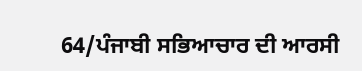64/ਪੰਜਾਬੀ ਸਭਿਆਚਾਰ ਦੀ ਆਰਸੀ